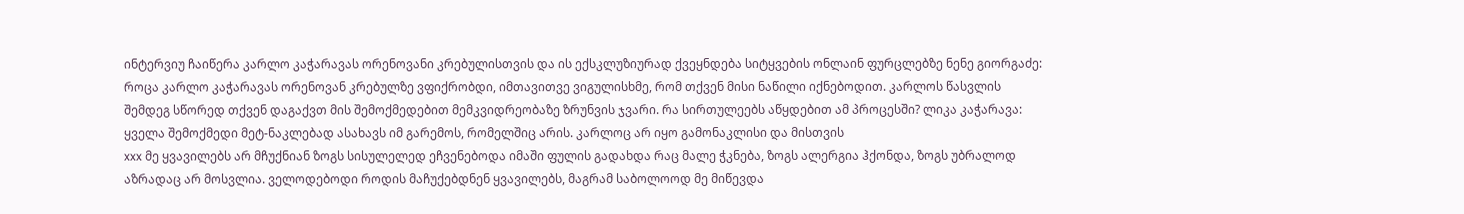ინტერვიუ ჩაიწერა კარლო კაჭარავას ორენოვანი კრებულისთვის და ის ექსკლუზიურად ქვეყნდება სიტყვების ონლაინ ფურცლებზე ნენე გიორგაძე: როცა კარლო კაჭარავას ორენოვან კრებულზე ვფიქრობდი, იმთავითვე ვიგულისხმე, რომ თქვენ მისი ნაწილი იქნებოდით. კარლოს წასვლის შემდეგ სწორედ თქვენ დაგაქვთ მის შემოქმედებით მემკვიდრეობაზე ზრუნვის ჯვარი. რა სირთულეებს აწყდებით ამ პროცესში? ლიკა კაჭარავა: ყველა შემოქმედი მეტ-ნაკლებად ასახავს იმ გარემოს, რომელშიც არის. კარლოც არ იყო გამონაკლისი და მისთვის
xxx მე ყვავილებს არ მჩუქნიან ზოგს სისულელედ ეჩვენებოდა იმაში ფულის გადახდა რაც მალე ჭკნება, ზოგს ალერგია ჰქონდა, ზოგს უბრალოდ აზრადაც არ მოსვლია. ველოდებოდი როდის მაჩუქებდნენ ყვავილებს, მაგრამ საბოლოოდ მე მიწევდა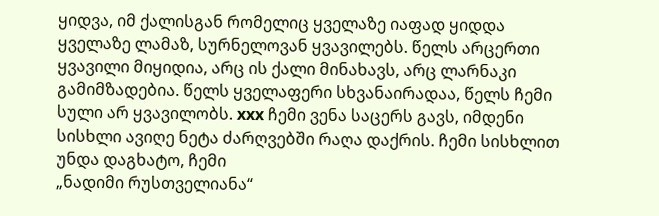ყიდვა, იმ ქალისგან რომელიც ყველაზე იაფად ყიდდა ყველაზე ლამაზ, სურნელოვან ყვავილებს. წელს არცერთი ყვავილი მიყიდია, არც ის ქალი მინახავს, არც ლარნაკი გამიმზადებია. წელს ყველაფერი სხვანაირადაა, წელს ჩემი სული არ ყვავილობს. xxx ჩემი ვენა საცერს გავს, იმდენი სისხლი ავიღე ნეტა ძარღვებში რაღა დაქრის. ჩემი სისხლით უნდა დაგხატო, ჩემი
„ნადიმი რუსთველიანა“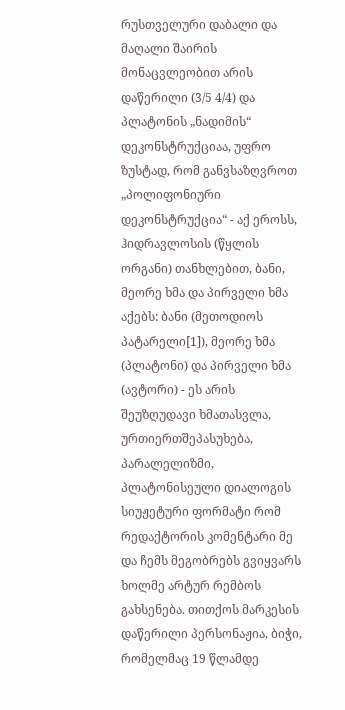რუსთველური დაბალი და მაღალი შაირის მონაცვლეობით არის დაწერილი (3/5 4/4) და პლატონის „ნადიმის“ დეკონსტრუქციაა, უფრო ზუსტად, რომ განვსაზღვროთ „პოლიფონიური დეკონსტრუქცია“ - აქ ეროსს, ჰიდრავლოსის (წყლის ორგანი) თანხლებით, ბანი, მეორე ხმა და პირველი ხმა აქებს: ბანი (მეთოდიოს პატარელი[1]), მეორე ხმა (პლატონი) და პირველი ხმა (ავტორი) - ეს არის შეუზღუდავი ხმათასვლა, ურთიერთშეპასუხება, პარალელიზმი, პლატონისეული დიალოგის სიუჟეტური ფორმატი რომ
რედაქტორის კომენტარი მე და ჩემს მეგობრებს გვიყვარს ხოლმე არტურ რემბოს გახსენება. თითქოს მარკესის დაწერილი პერსონაჟია, ბიჭი, რომელმაც 19 წლამდე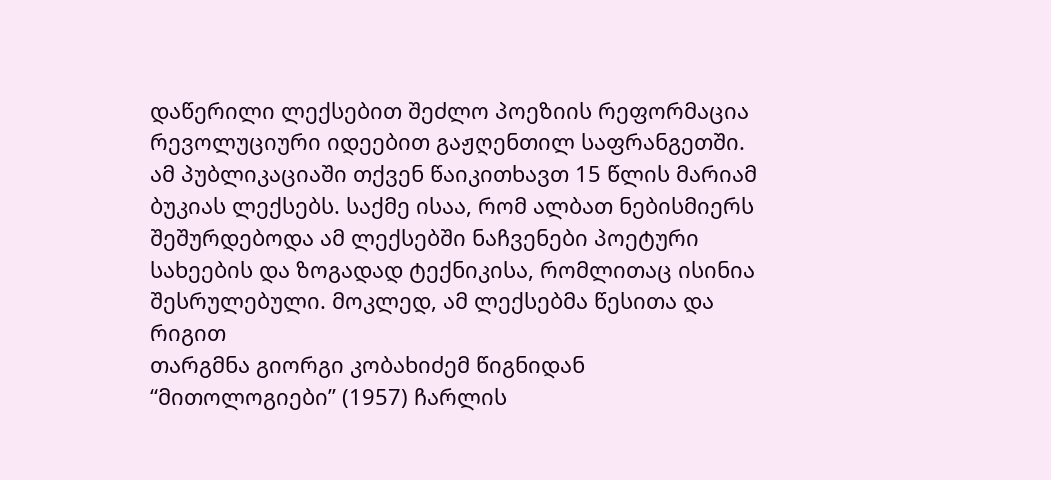დაწერილი ლექსებით შეძლო პოეზიის რეფორმაცია რევოლუციური იდეებით გაჟღენთილ საფრანგეთში. ამ პუბლიკაციაში თქვენ წაიკითხავთ 15 წლის მარიამ ბუკიას ლექსებს. საქმე ისაა, რომ ალბათ ნებისმიერს შეშურდებოდა ამ ლექსებში ნაჩვენები პოეტური სახეების და ზოგადად ტექნიკისა, რომლითაც ისინია შესრულებული. მოკლედ, ამ ლექსებმა წესითა და რიგით
თარგმნა გიორგი კობახიძემ წიგნიდან “მითოლოგიები” (1957) ჩარლის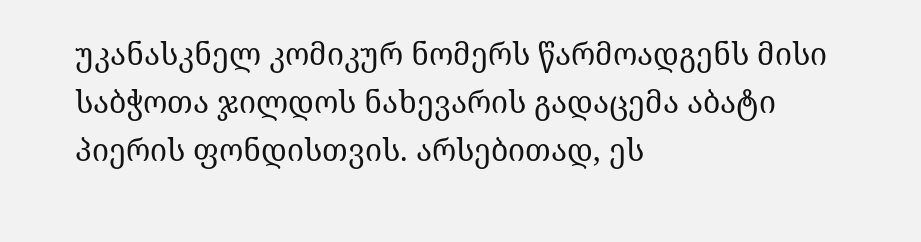უკანასკნელ კომიკურ ნომერს წარმოადგენს მისი საბჭოთა ჯილდოს ნახევარის გადაცემა აბატი პიერის ფონდისთვის. არსებითად, ეს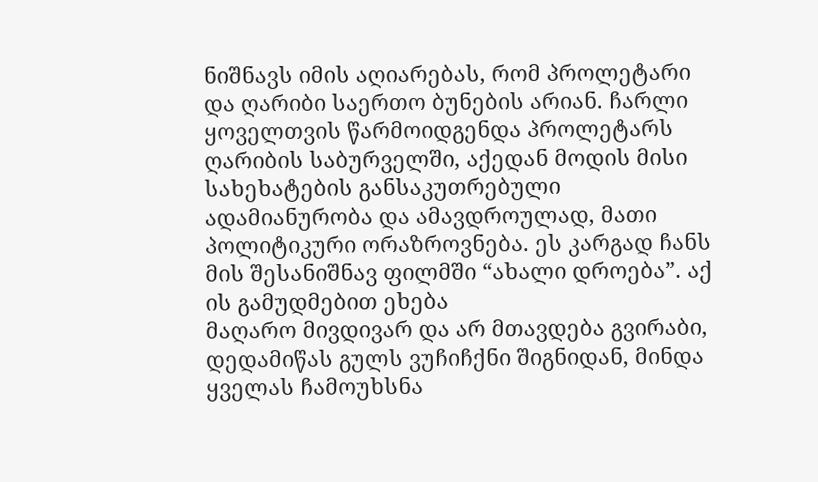ნიშნავს იმის აღიარებას, რომ პროლეტარი და ღარიბი საერთო ბუნების არიან. ჩარლი ყოველთვის წარმოიდგენდა პროლეტარს ღარიბის საბურველში, აქედან მოდის მისი სახეხატების განსაკუთრებული ადამიანურობა და ამავდროულად, მათი პოლიტიკური ორაზროვნება. ეს კარგად ჩანს მის შესანიშნავ ფილმში “ახალი დროება”. აქ ის გამუდმებით ეხება
მაღარო მივდივარ და არ მთავდება გვირაბი, დედამიწას გულს ვუჩიჩქნი შიგნიდან, მინდა ყველას ჩამოუხსნა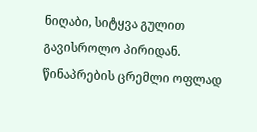ნიღაბი, სიტყვა გულით გავისროლო პირიდან. წინაპრების ცრემლი ოფლად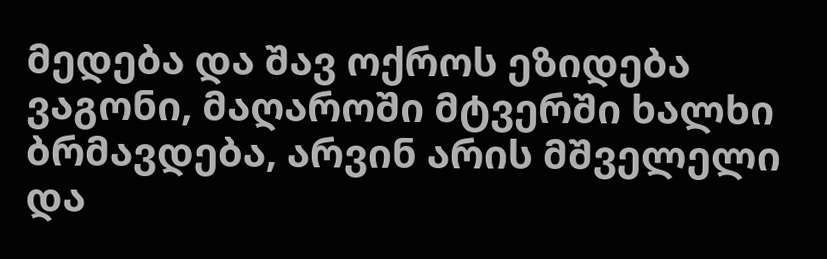მედება და შავ ოქროს ეზიდება ვაგონი, მაღაროში მტვერში ხალხი ბრმავდება, არვინ არის მშველელი და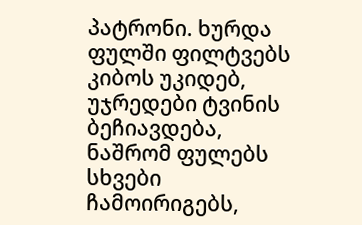პატრონი. ხურდა ფულში ფილტვებს კიბოს უკიდებ, უჯრედები ტვინის ბეჩიავდება, ნაშრომ ფულებს სხვები ჩამოირიგებს,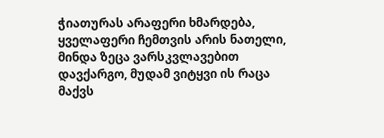ჭიათურას არაფერი ხმარდება, ყველაფერი ჩემთვის არის ნათელი, მინდა ზეცა ვარსკვლავებით დავქარგო, მუდამ ვიტყვი ის რაცა მაქვს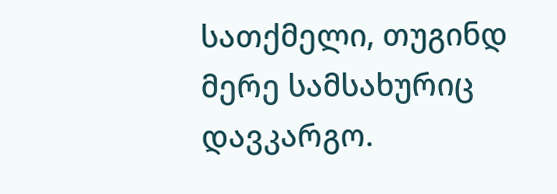სათქმელი, თუგინდ მერე სამსახურიც დავკარგო.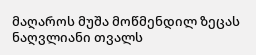მაღაროს მუშა მოწმენდილ ზეცას ნაღვლიანი თვალს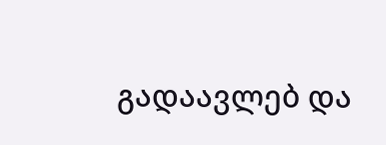გადაავლებ და